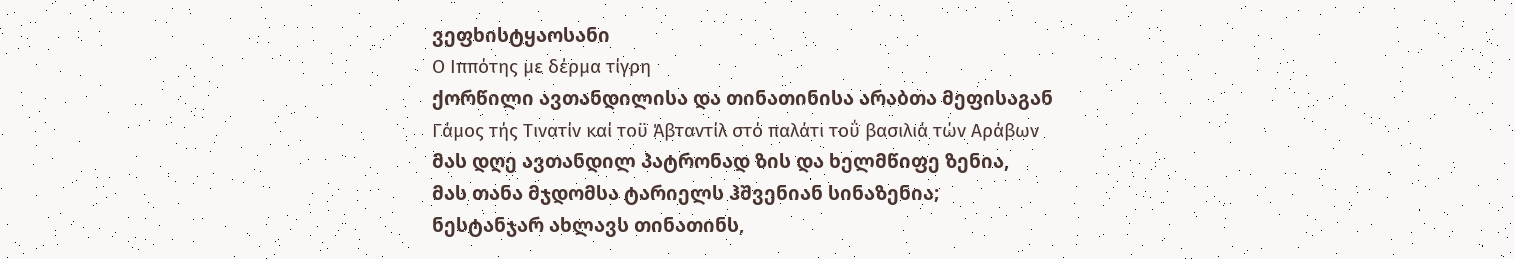ვეფხისტყაოსანი
Ο Ιππότης με δέρμα τίγρη
ქორწილი ავთანდილისა და თინათინისა არაბთა მეფისაგან
Γάμος τής Τινατίν καί τοϋ Άβταντίλ στό παλάτι τοΰ βασιλιά τών Αράβων
მას დღე ავთანდილ პატრონად ზის და ხელმწიფე ზენია,
მას თანა მჯდომსა ტარიელს ჰშვენიან სინაზენია;
ნესტანჯარ ახლავს თინათინს,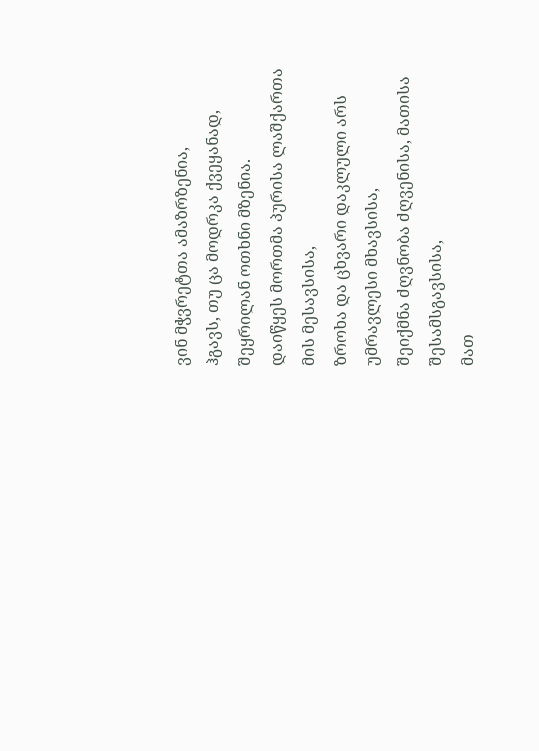ვინ მჭვრეტთა ამაზრზენია,
ჰგავს, თუ ცა მოდრკა ქვეყანად, შეყრილან ოთხნი მზენია.
დაიწყეს მორთმა პურისა ლაშქართა მის მესავსისა,
ზროხა და ცხვარი დაკლული არს უმრავლესი მხავსისა,
შეიქმნა ძღვნობა ძღვენისა, მათისა შესამსგავსისა,
მათ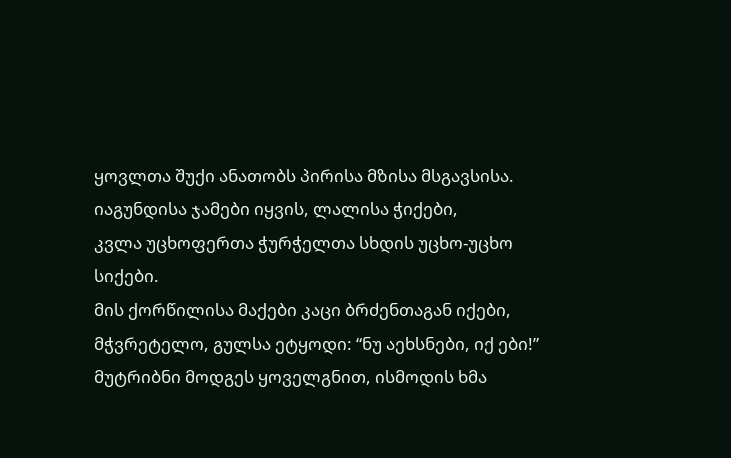ყოვლთა შუქი ანათობს პირისა მზისა მსგავსისა.
იაგუნდისა ჯამები იყვის, ლალისა ჭიქები,
კვლა უცხოფერთა ჭურჭელთა სხდის უცხო-უცხო სიქები.
მის ქორწილისა მაქები კაცი ბრძენთაგან იქები,
მჭვრეტელო, გულსა ეტყოდი: “ნუ აეხსნები, იქ ები!”
მუტრიბნი მოდგეს ყოველგნით, ისმოდის ხმა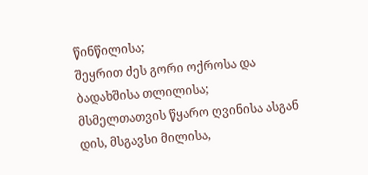წინწილისა;
შეყრით ძეს გორი ოქროსა და ბადახშისა თლილისა;
მსმელთათვის წყარო ღვინისა ასგან დის, მსგავსი მილისა,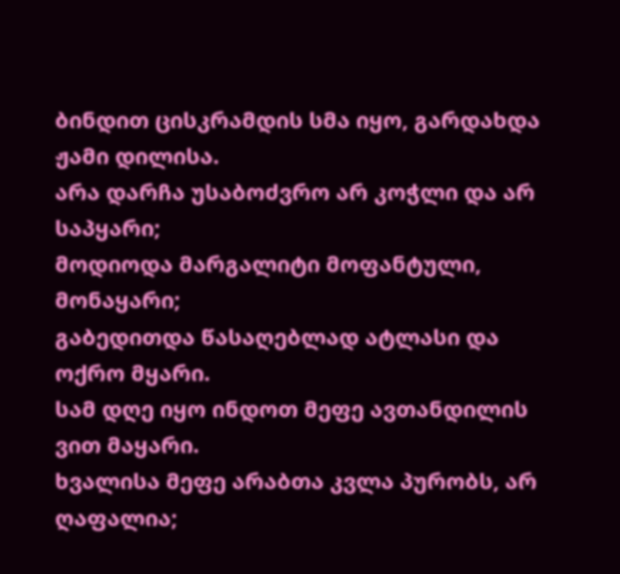ბინდით ცისკრამდის სმა იყო, გარდახდა ჟამი დილისა.
არა დარჩა უსაბოძვრო არ კოჭლი და არ საპყარი;
მოდიოდა მარგალიტი მოფანტული, მონაყარი;
გაბედითდა წასაღებლად ატლასი და ოქრო მყარი.
სამ დღე იყო ინდოთ მეფე ავთანდილის ვით მაყარი.
ხვალისა მეფე არაბთა კვლა პურობს, არ ღაფალია;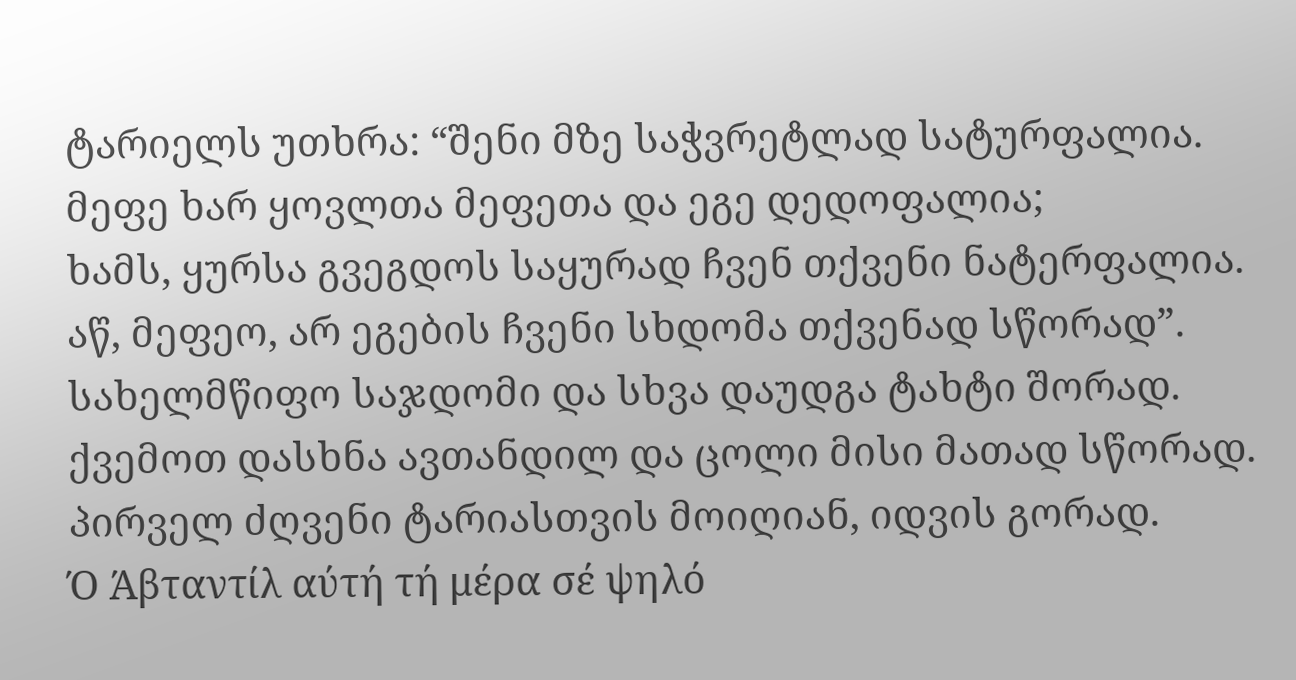ტარიელს უთხრა: “შენი მზე საჭვრეტლად სატურფალია.
მეფე ხარ ყოვლთა მეფეთა და ეგე დედოფალია;
ხამს, ყურსა გვეგდოს საყურად ჩვენ თქვენი ნატერფალია.
აწ, მეფეო, არ ეგების ჩვენი სხდომა თქვენად სწორად”.
სახელმწიფო საჯდომი და სხვა დაუდგა ტახტი შორად.
ქვემოთ დასხნა ავთანდილ და ცოლი მისი მათად სწორად.
პირველ ძღვენი ტარიასთვის მოიღიან, იდვის გორად.
Ό Άβταντίλ αύτή τή μέρα σέ ψηλό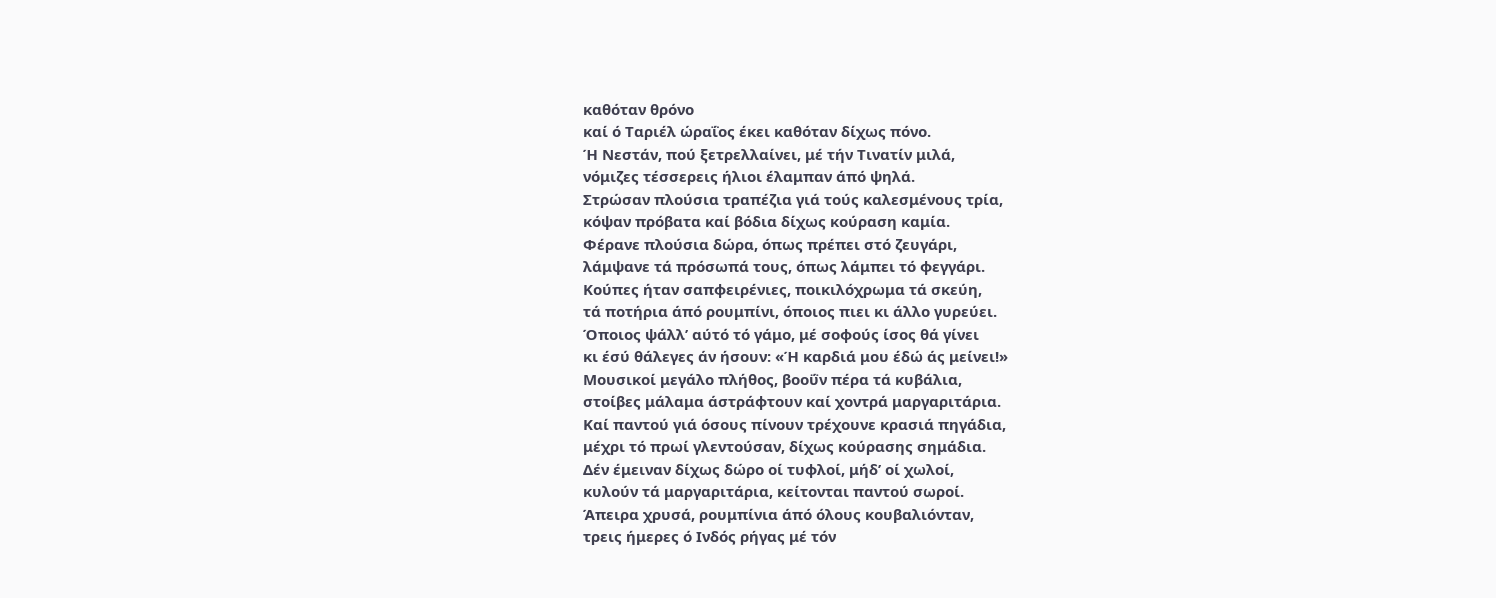καθόταν θρόνο
καί ό Ταριέλ ώραΐος έκει καθόταν δίχως πόνο.
Ή Νεστάν, πού ξετρελλαίνει, μέ τήν Τινατίν μιλά,
νόμιζες τέσσερεις ήλιοι έλαμπαν άπό ψηλά.
Στρώσαν πλούσια τραπέζια γιά τούς καλεσμένους τρία,
κόψαν πρόβατα καί βόδια δίχως κούραση καμία.
Φέρανε πλούσια δώρα, όπως πρέπει στό ζευγάρι,
λάμψανε τά πρόσωπά τους, όπως λάμπει τό φεγγάρι.
Κούπες ήταν σαπφειρένιες, ποικιλόχρωμα τά σκεύη,
τά ποτήρια άπό ρουμπίνι, όποιος πιει κι άλλο γυρεύει.
Όποιος ψάλλ’ αύτό τό γάμο, μέ σοφούς ίσος θά γίνει
κι έσύ θάλεγες άν ήσουν: «Ή καρδιά μου έδώ άς μείνει!»
Μουσικοί μεγάλο πλήθος, βοοΰν πέρα τά κυβάλια,
στοίβες μάλαμα άστράφτουν καί χοντρά μαργαριτάρια.
Καί παντού γιά όσους πίνουν τρέχουνε κρασιά πηγάδια,
μέχρι τό πρωί γλεντούσαν, δίχως κούρασης σημάδια.
Δέν έμειναν δίχως δώρο οί τυφλοί, μήδ’ οί χωλοί,
κυλούν τά μαργαριτάρια, κείτονται παντού σωροί.
Άπειρα χρυσά, ρουμπίνια άπό όλους κουβαλιόνταν,
τρεις ήμερες ό Ινδός ρήγας μέ τόν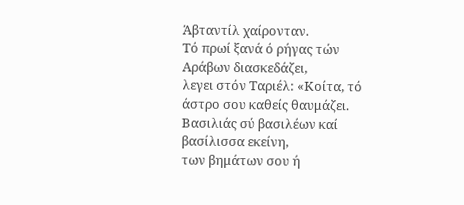Άβταντίλ χαίρονταν.
Τό πρωί ξανά ό ρήγας τών Αράβων διασκεδάζει,
λεγει στόν Ταριέλ: «Κοίτα, τό άστρο σου καθείς θαυμάζει.
Βασιλιάς σύ βασιλέων καί βασίλισσα εκείνη,
των βημάτων σου ή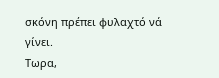σκόνη πρέπει φυλαχτό νά γίνει.
Τωρα,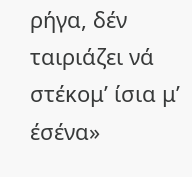ρήγα, δέν ταιριάζει νά στέκομ’ ίσια μ’ έσένα»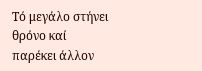Τό μεγάλο στήνει θρόνο καί παρέκει άλλον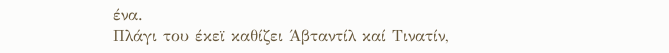ένα.
Πλάγι του έκεϊ καθίζει Άβταντίλ καί Τινατίν,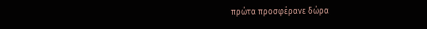πρώτα προσφέρανε δώρα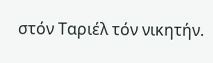στόν Ταριέλ τόν νικητήν.